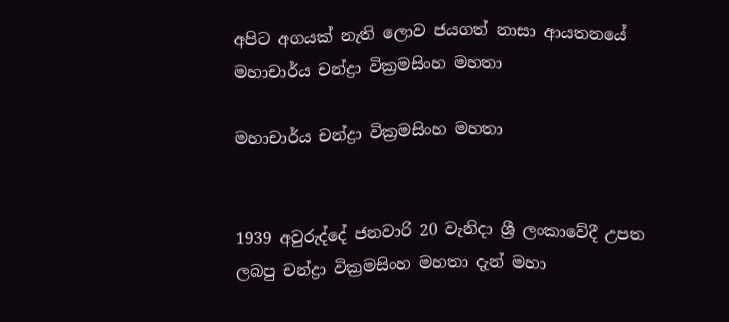අපිට අගයක් නැති ලොව ජයගත් නාසා ආයතනයේ මහාචාර්ය චන්ද්‍රා වික්‍රමසිංහ මහතා

මහාචාර්ය චන්ද්‍රා වික්‍රමසිංහ මහතා


1939 අවුරුද්දේ ජනවාරි 20 වැනිදා ශ්‍රී ලංකාවේදී උපත ලබපු චන්ද්‍රා වික්‍රමසිංහ මහතා දැන් මහා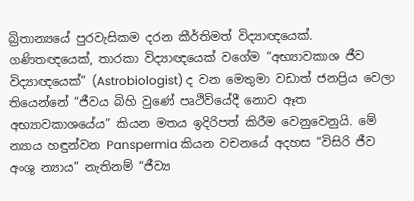බ්‍රිතාන්‍යයේ පුරවැසිකම දරන කීර්තිමත් විද්‍යාඥයෙක්. ගණිතඥයෙක්, තාරකා විද්‍යාඥයෙක් වගේම “අභ්‍යාවකාශ ජීව විද්‍යාඥයෙක්” (Astrobiologist) ද වන මෙතුමා වඩාත් ජනප්‍රිය වෙලා තියෙන්නේ “ජීවය බිහි වුණේ පෘථිවියේදී නොව ඈත අභ්‍යාවකාශයේය” කියන මතය ඉදිරිපත් කිරීම වෙනුවෙනුයි. මේ න්‍යාය හඳුන්වන Panspermia කියන වචනයේ අදහස “විසිරි ජීව අංශු න්‍යාය” නැතිනම් “ජීව්‍ය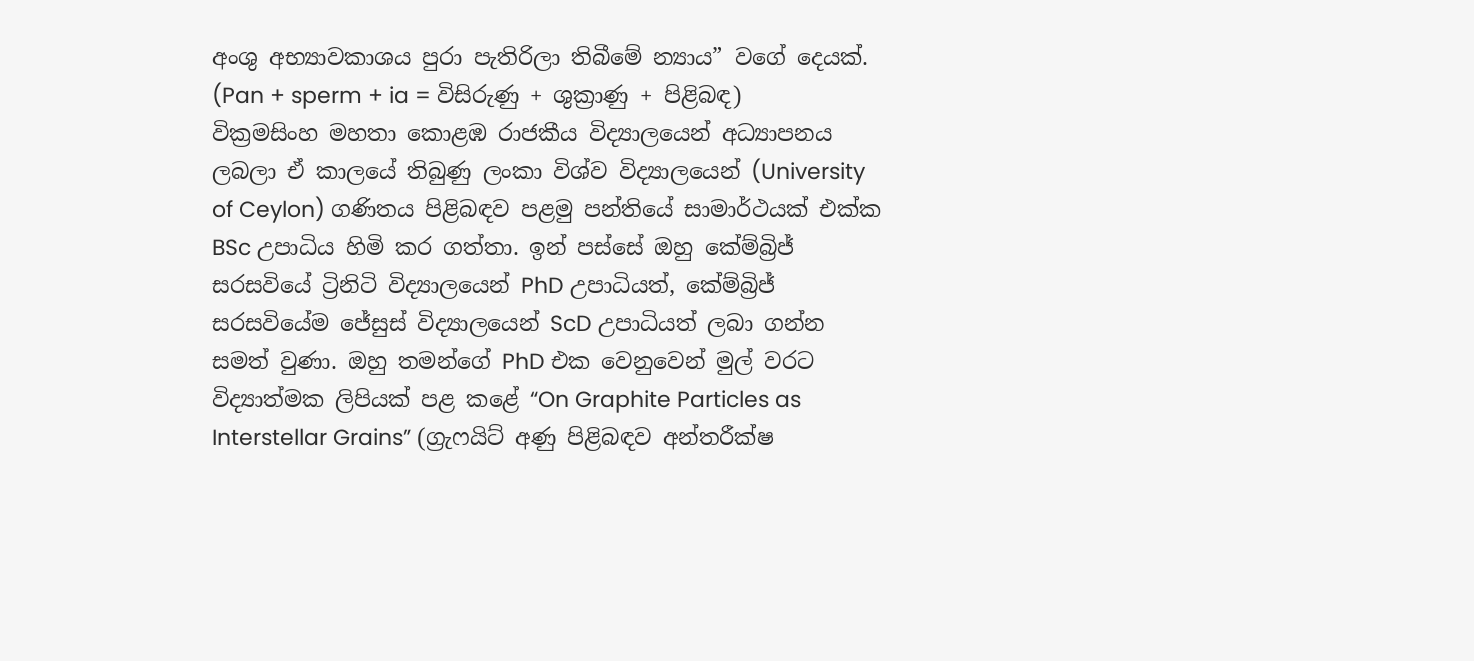අංශු අභ්‍යාවකාශය පුරා පැතිරිලා තිබීමේ න්‍යාය” වගේ දෙයක්. (Pan + sperm + ia = විසිරුණු + ශුක්‍රාණු + පිළිබඳ)
වික්‍රමසිංහ මහතා කොළඹ රාජකීය විද්‍යාලයෙන් අධ්‍යාපනය ලබලා ඒ කාලයේ තිබුණු ලංකා විශ්ව විද්‍යාලයෙන් (University of Ceylon) ගණිතය පිළිබඳව පළමු පන්තියේ සාමාර්ථයක් එක්ක BSc උපාධිය හිමි කර ගත්තා. ඉන් පස්සේ ඔහු කේම්බ්‍රිජ් සරසවියේ ට්‍රිනිටි විද්‍යාලයෙන් PhD උපාධියත්, කේම්බ්‍රිජ් සරසවියේම ජේසුස් විද්‍යාලයෙන් ScD උපාධියත් ලබා ගන්න සමත් වුණා. ඔහු තමන්ගේ PhD එක වෙනුවෙන් මුල් වරට විද්‍යාත්මක ලිපියක් පළ කළේ “On Graphite Particles as Interstellar Grains” (ග්‍රැෆයිට් අණු පිළිබඳව අන්තරීක්ෂ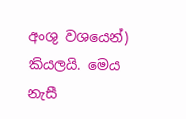අංශු වශයෙන්) කියලයි. මෙය නැසී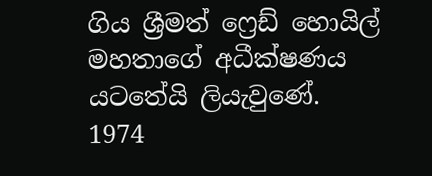ගිය ශ්‍රීමත් ෆ්‍රෙඩ් හොයිල් මහතාගේ අධීක්ෂණය යටතේයි ලියැවුණේ.
1974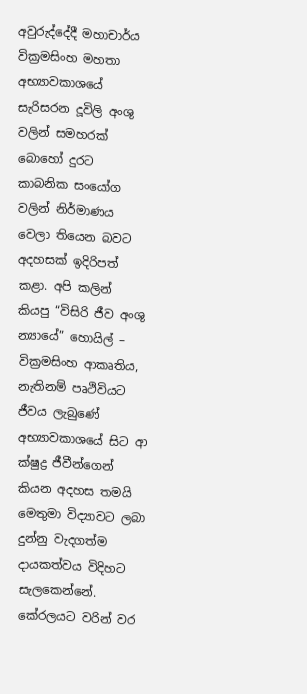අවුරුද්දේදී මහාචාර්ය වික්‍රමසිංහ මහතා අභ්‍යාවකාශයේ සැරිසරන දූවිලි අංශු වලින් සමහරක් බොහෝ දුරට කාබනික සංයෝග වලින් නිර්මාණය වෙලා තියෙන බවට අදහසක් ඉදිරිපත් කළා. අපි කලින් කියපු “විසිරි ජීව අංශු න්‍යායේ” හොයිල් – වික්‍රමසිංහ ආකෘතිය, නැතිනම් පෘථිවියට ජීවය ලැබුණේ අභ්‍යාවකාශයේ සිට ආ ක්ෂුද්‍ර ජීවීන්ගෙන් කියන අදහස තමයි මෙතුමා විද්‍යාවට ලබා දුන්නු වැදගත්ම දායකත්වය විදිහට සැලකෙන්නේ. කේරලයට වරින් වර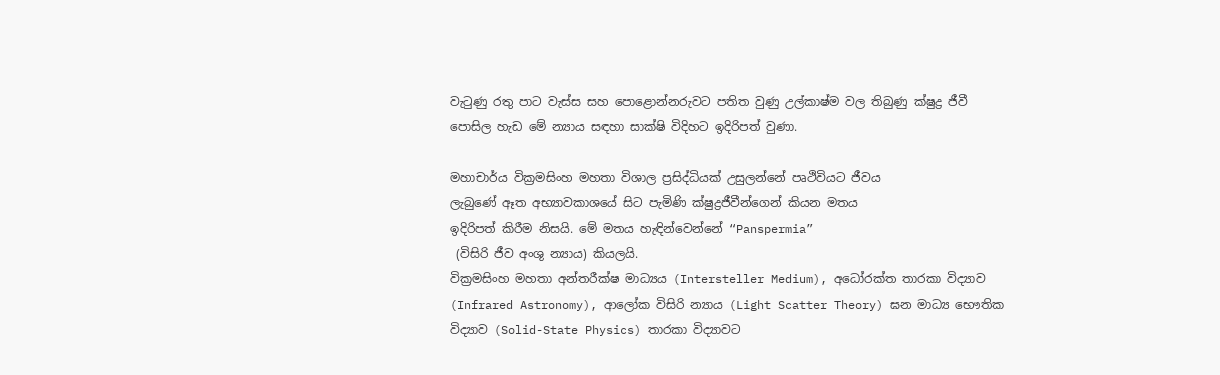වැටුණු රතු පාට වැස්ස සහ පොළොන්නරුවට පතිත වුණු උල්කාෂ්ම වල තිබුණු ක්ෂුද්‍ර ජීවී පොසිල හැඩ මේ න්‍යාය සඳහා සාක්ෂි විදිහට ඉදිරිපත් වුණා.

මහාචාර්ය වික්‍රමසිංහ මහතා විශාල ප්‍රසිද්ධියක් උසුලන්නේ පෘථිවියට ජීවය
ලැබුණේ ඈත අභ්‍යාවකාශයේ සිට පැමිණි ක්ෂුද්‍රජීවීන්ගෙන් කියන මතය
ඉදිරිපත් කිරීම නිසයි. මේ මතය හැඳින්වෙන්නේ “Panspermia”
 (විසිරි ජීව අංශු න්‍යාය) කියලයි.
වික්‍රමසිංහ මහතා අන්තරීක්ෂ මාධ්‍යය (Intersteller Medium), අධෝරක්ත තාරකා විද්‍යාව (Infrared Astronomy), ආලෝක විසිරි න්‍යාය (Light Scatter Theory) ඝන මාධ්‍ය භෞතික විද්‍යාව (Solid-State Physics) තාරකා විද්‍යාවට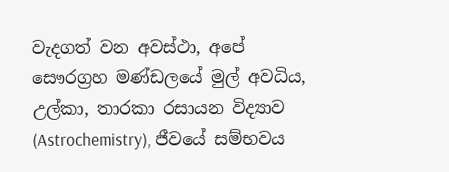වැදගත් වන අවස්ථා, අපේ සෞරග්‍රහ මණ්ඩලයේ මුල් අවධිය, උල්කා, තාරකා රසායන විද්‍යාව (Astrochemistry), ජීවයේ සම්භවය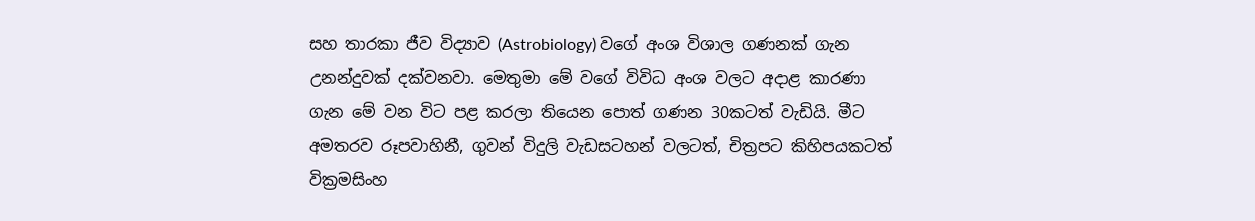සහ තාරකා ජීව විද්‍යාව (Astrobiology) වගේ අංශ විශාල ගණනක් ගැන උනන්දුවක් දක්වනවා. මෙතුමා මේ වගේ විවිධ අංශ වලට අදාළ කාරණා ගැන මේ වන විට පළ කරලා තියෙන පොත් ගණන 30කටත් වැඩියි. මීට අමතරව රූපවාහිනී, ගුවන් විදුලි වැඩසටහන් වලටත්, චිත්‍රපට කිහිපයකටත් වික්‍රමසිංහ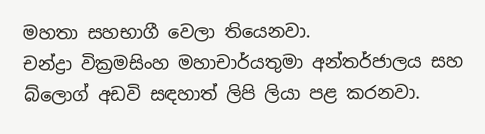මහතා සහභාගී වෙලා තියෙනවා.
චන්ද්‍රා වික්‍රමසිංහ මහාචාර්යතුමා අන්තර්ජාලය සහ බ්ලොග් අඩවි සඳහාත් ලිපි ලියා පළ කරනවා.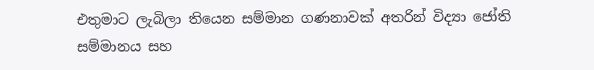එතුමාට ලැබිලා තියෙන සම්මාන ගණනාවක් අතරින් විද්‍යා ජෝති සම්මානය සහ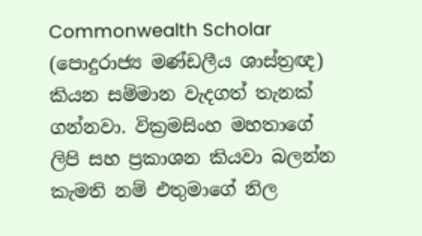Commonwealth Scholar (පොදුරාජ්‍ය මණ්ඩලීය ශාස්ත්‍රඥ) කියන සම්මාන වැදගත් තැනක් ගන්නවා. වික්‍රමසිංහ මහතාගේ ලිපි සහ ප්‍රකාශන කියවා බලන්න කැමති නම් එතුමාගේ නිල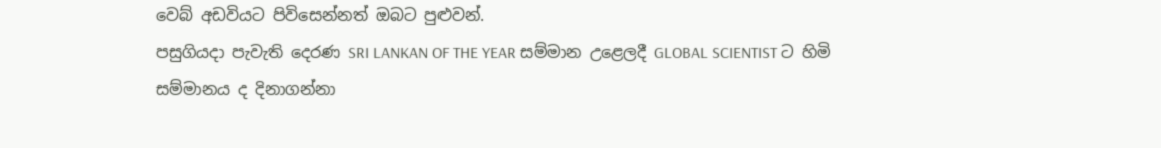වෙබ් අඩවියට පිවිසෙන්නත් ඔබට පුළුවන්.
පසුගියදා පැවැති දෙරණ SRI LANKAN OF THE YEAR සම්මාන උළෙලදී GLOBAL SCIENTIST ට හිමි සම්මානය ද දිනාගන්නා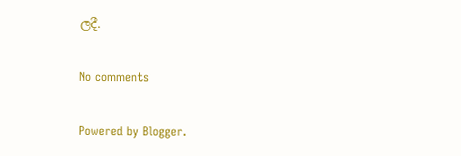ලදී.

No comments

Powered by Blogger.